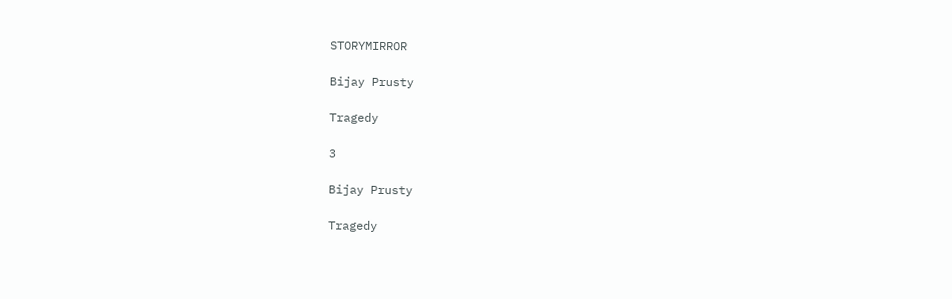STORYMIRROR

Bijay Prusty

Tragedy

3

Bijay Prusty

Tragedy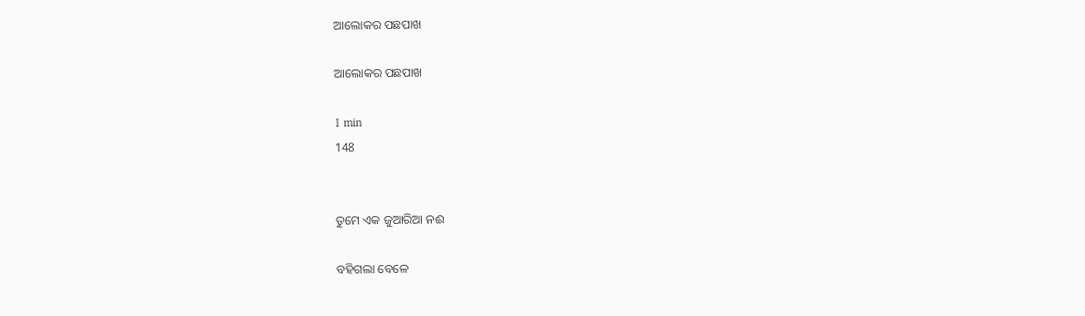ଆଲୋକର ପଛପାଖ

ଆଲୋକର ପଛପାଖ

1 min
148


ତୁମେ ଏକ ଜୁଆରିଆ ନଈ

ବହିଗଲା ବେଳେ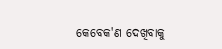କେବେକ'ଣ ଦେଖିବାକୁ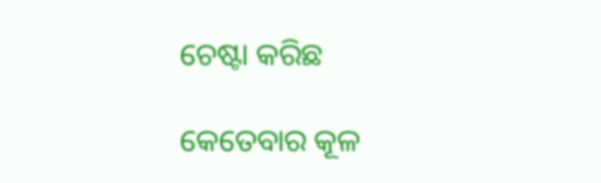ଚେଷ୍ଟା କରିଛ

କେତେବାର କୂଳ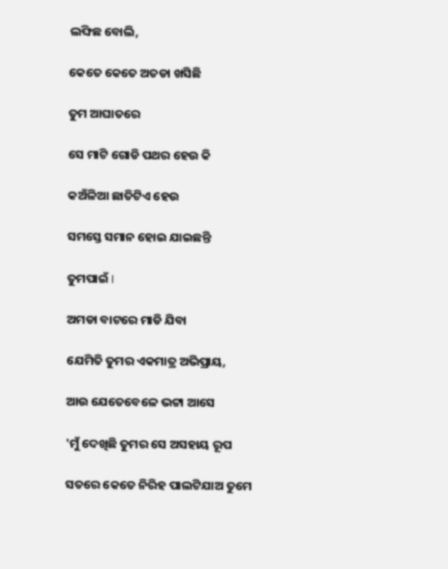ଲଙ୍ଘିଛ ବୋଲି,

କେତେ କେତେ ଅତଡା ଖସିଛି

ତୁମ ଆଘାତରେ

ସେ ମାଟି ଗୋଡି ପଥର ହେଉ କି

କଅଁଳିଆ ଛାତିଟିଏ ହେଉ

ସମସ୍ତେ ସମାନ ହୋଇ ଯାଇଛନ୍ତି

ତୁମପାଇଁ I

ଅମଡା ବାଟରେ ମାଡି ଯିବା

ଯେମିତି ତୁମର ଏକମାତ୍ର ଅଭିପ୍ରାୟ,

ଆଉ ଯେତେବେଳେ ଭଟ୍ଟା ଆସେ

'ମୁଁ ଦେଖିଛି ତୁମର ସେ ଅସହାୟ ରୂପ

ସତରେ କେତେ ନିରିହ ପାଲଟିଯାଅ ତୁମେ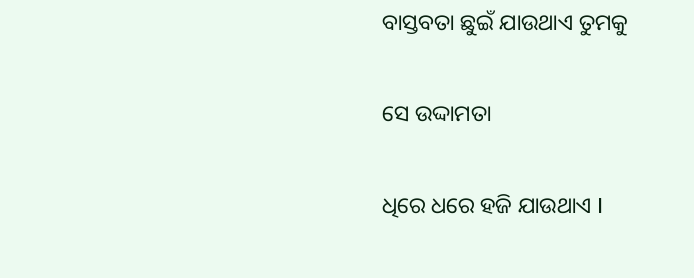ବାସ୍ତବତା ଛୁଇଁ ଯାଉଥାଏ ତୁମକୁ

ସେ ଉଦ୍ଦାମତା

ଧିରେ ଧରେ ହଜି ଯାଉଥାଏ I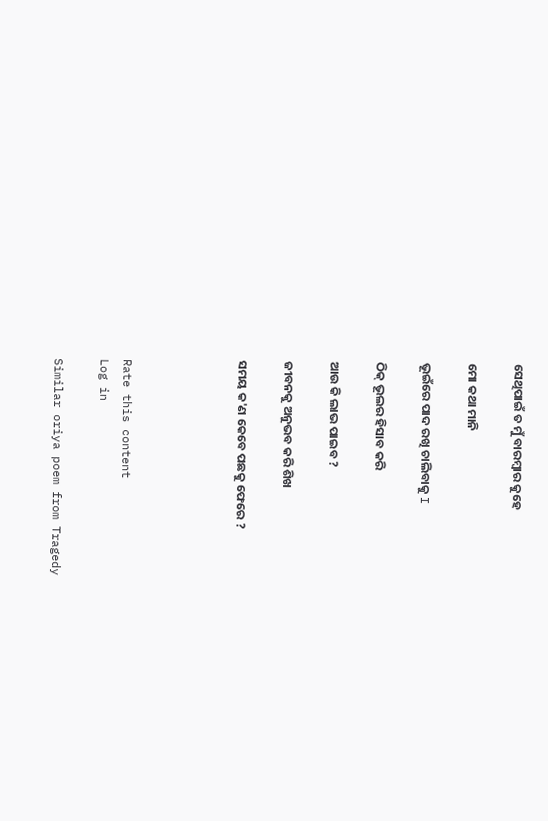ସେଥିପାଇଁ ତ ମୁଁ ବାରମ୍ବାର କୁହେ

ମୋ କଥା ମାନି

ଭୂଇଁରେ ପାଦ ରଖି ଚାଲିବାକୁ I

ଠିକ୍ ଭୂଲର ହିସାବ କରି

ଆଉ କି ଲାଭ ପାଇବ ?

ଜୀବନକୁ ଅନୁଭବ କରି ଶିଖ

ସମୟ କ'ଣ କେବେ ପଛକୁ ଫେରେ ?




Rate this content
Log in

Similar oriya poem from Tragedy